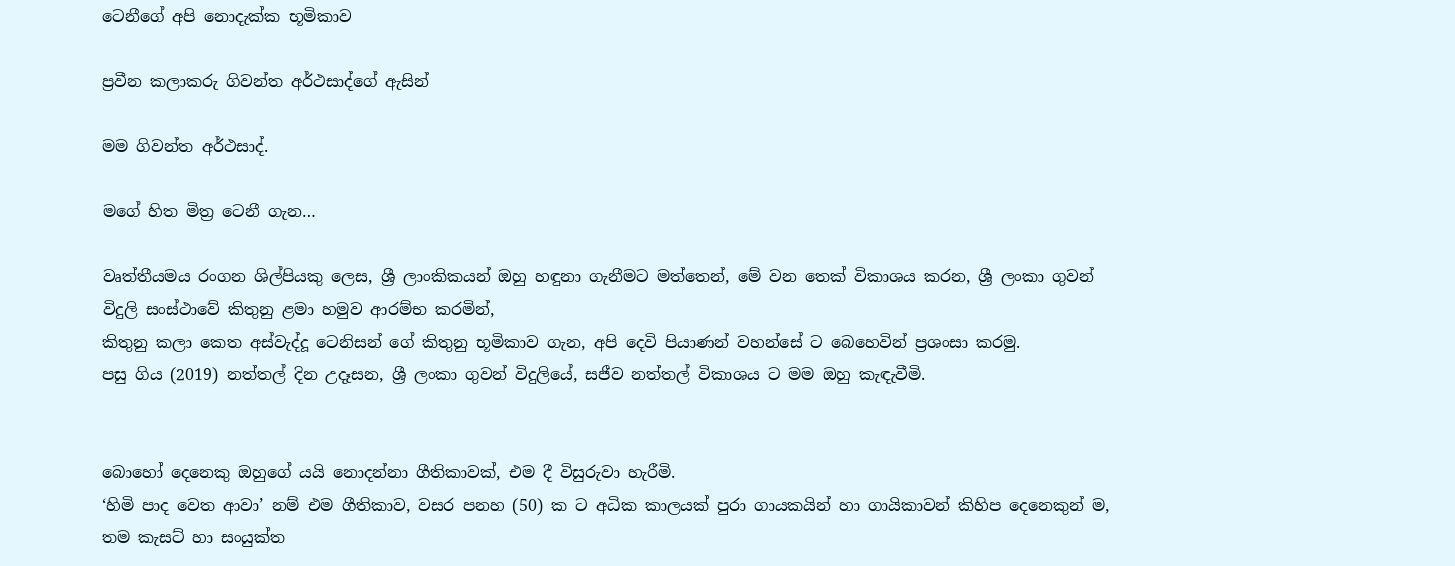ටෙනීගේ අපි නොදැක්ක භූමිකාව

ප්‍රවීන කලාකරු ගිවන්ත අර්ථසාද්ගේ ඇසින්

මම ගිවන්ත අර්ථසාද්.

මගේ හිත මිත්‍ර ටෙනී ගැන…

වෘත්තීයමය රංගන ශිල්පියකු ලෙස, ශ්‍රී ලාංකිකයන් ඔහු හඳුනා ගැනීමට මත්තෙන්, මේ වන තෙක් විකාශය කරන, ශ්‍රී ලංකා ගුවන් විදුලි සංස්ථාවේ කිතුනු ළමා හමුව ආරම්භ කරමින්,
කිතුනු කලා කෙත අස්වැද්දූ ටෙනිසන් ගේ කිතුනු භූමිකාව ගැන, අපි දෙවි පියාණන් වහන්සේ ට බෙහෙවින් ප්‍රශංසා කරමු.
පසු ගිය (2019) නත්තල් දින උදෑසන, ශ්‍රී ලංකා ගුවන් විදුලියේ, සජීව නත්තල් විකාශය ට මම ඔහු කැඳැවීමි.


බොහෝ දෙනෙකු ඔහුගේ යයි නොදන්නා ගීතිකාවක්, එම දී විසුරුවා හැරීමි.
‘හිමි පාද වෙත ආවා’ නම් එම ගීතිකාව, වසර පනහ (50) ක ට අධික කාලයක් පුරා ගායකයින් හා ගායිකාවන් කිහිප දෙනෙකුන් ම,
තම කැසට් හා සංයුක්ත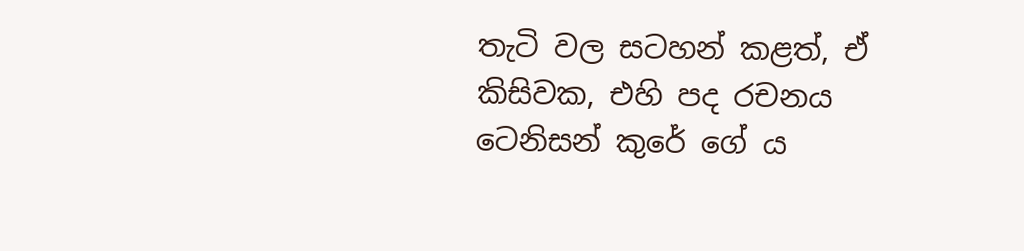තැටි වල සටහන් කළත්, ඒ කිසිවක, එහි පද රචනය ටෙනිසන් කුරේ ගේ ය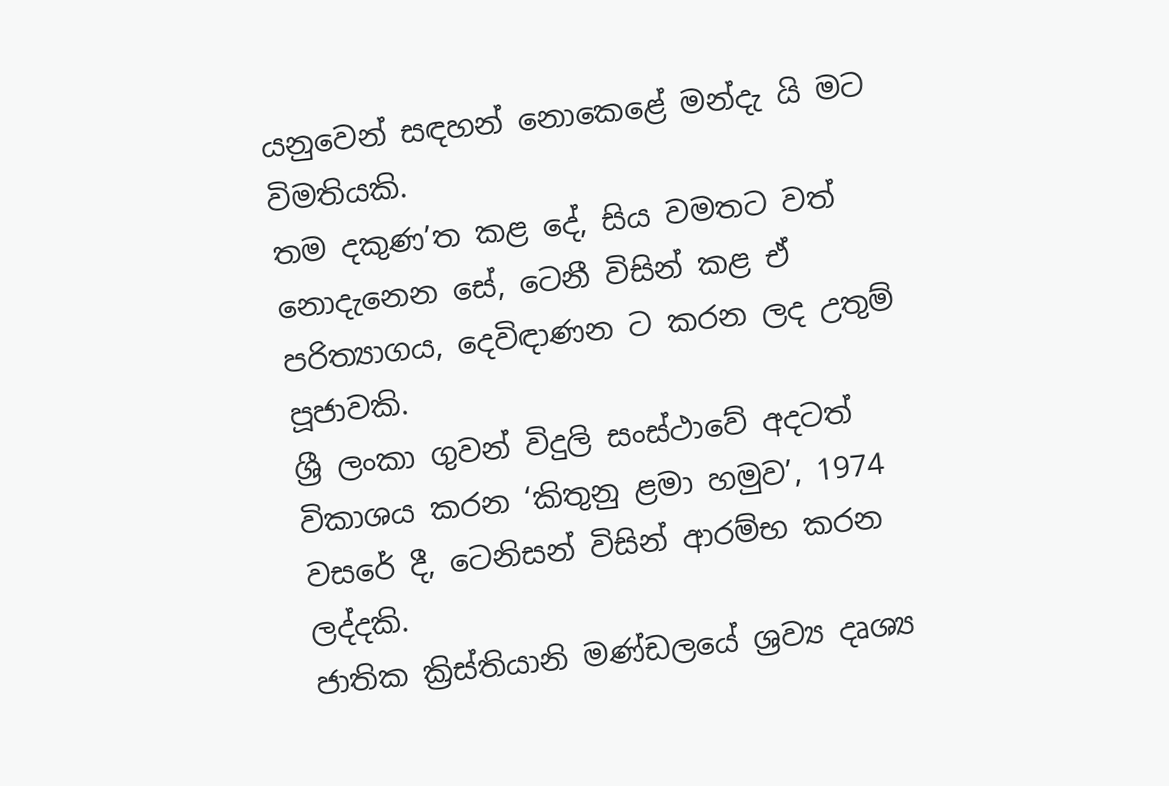යනුවෙන් සඳහන් නොකෙළේ මන්දැ යි මට විමතියකි.
තම දකුණ’ත කළ දේ, සිය වමතට වත් නොදැනෙන සේ, ටෙනී විසින් කළ ඒ පරිත්‍යාගය, දෙවිඳාණන ට කරන ලද උතුම් පූජාවකි.
ශ්‍රී ලංකා ගුවන් විදුලි සංස්ථාවේ අදටත් විකාශය කරන ‘කිතුනු ළමා හමුව’, 1974 වසරේ දී, ටෙනිසන් විසින් ආරම්භ කරන ලද්දකි.
ජාතික ක්‍රිස්තියානි මණ්ඩලයේ ශ්‍රව්‍ය දෘශ්‍ය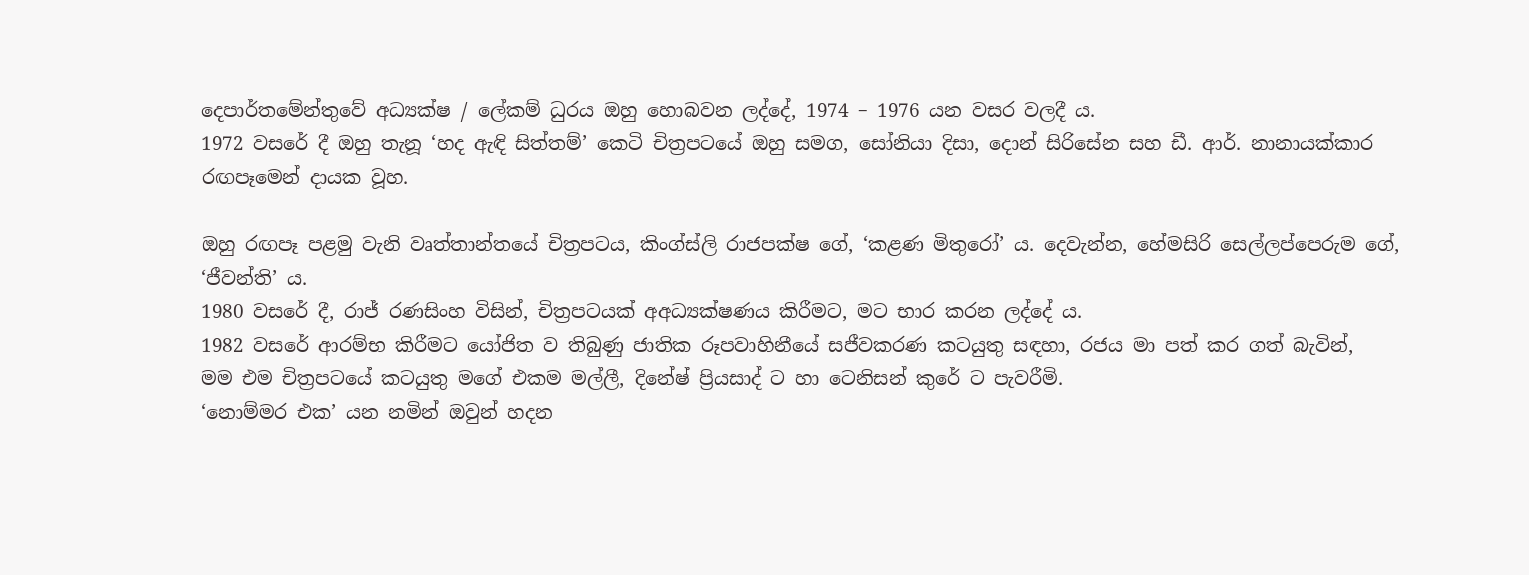දෙපාර්තමේන්තුවේ අධ්‍යක්ෂ / ලේකම් ධුරය ඔහු හොබවන ලද්දේ, 1974 – 1976 යන වසර වලදී ය.
1972 වසරේ දී ඔහු තැනූ ‘හද ඇඳි සිත්තම්’ කෙටි චිත්‍රපටයේ ඔහු සමග, සෝනියා දිසා, දොන් සිරිසේන සහ ඩී. ආර්. නානායක්කාර රඟපෑමෙන් දායක වූහ.

ඔහු රඟපෑ පළමු වැනි වෘත්තාන්තයේ චිත්‍රපටය, කිංග්ස්ලි රාජපක්ෂ ගේ, ‘කළණ මිතුරෝ’ ය. දෙවැන්න, හේමසිරි සෙල්ලප්පෙරුම ගේ, ‘ජීවන්ති’ ය.
1980 වසරේ දී, රාජ් රණසිංහ විසින්, චිත්‍රපටයක් අඅධ්‍යක්ෂණය කිරීමට, මට භාර කරන ලද්දේ ය.
1982 වසරේ ආරම්භ කිරීමට යෝජිත ව තිබුණු ජාතික රූපවාහිනීයේ සජීවකරණ කටයුතු සඳහා, රජය මා පත් කර ගත් බැවින්,
මම එම චිත්‍රපටයේ කටයුතු මගේ එකම මල්ලී, දිනේෂ් ප්‍රියසාද් ට හා ටෙනිසන් කුරේ ට පැවරීමි.
‘නොම්මර එක’ යන නමින් ඔවුන් හදන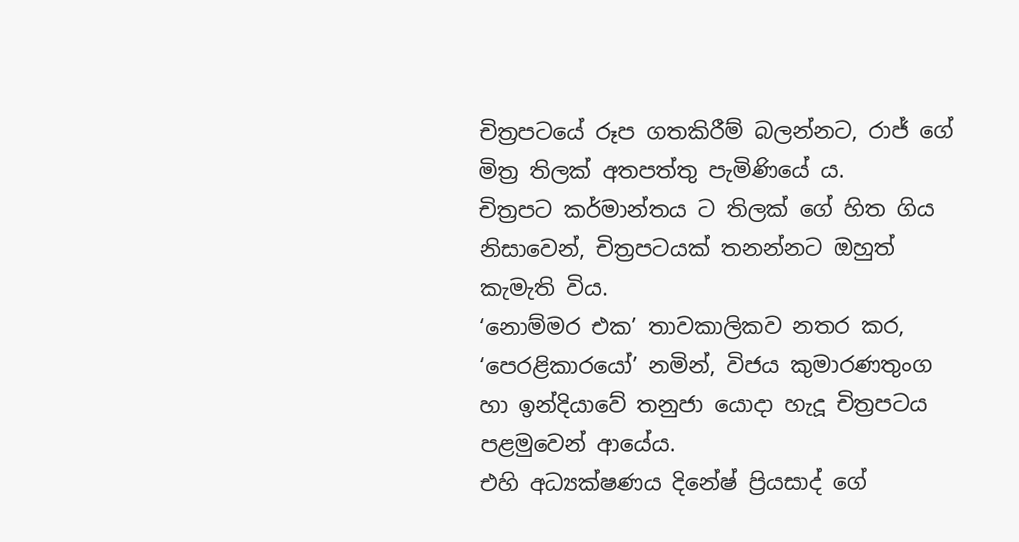චිත්‍රපටයේ රූප ගතකිරීම් බලන්නට, රාජ් ගේ මිත්‍ර තිලක් අතපත්තු පැමිණියේ ය.
චිත්‍රපට කර්මාන්තය ට තිලක් ගේ හිත ගිය නිසාවෙන්, චිත්‍රපටයක් තනන්නට ඔහුත් කැමැති විය.
‘නොම්මර එක’ තාවකාලිකව නතර කර, ‘පෙරළිකාරයෝ’ නමින්, විජය කුමාරණතුංග හා ඉන්දියාවේ තනුජා යොදා හැදූ චිත්‍රපටය පළමුවෙන් ආයේය.
එහි අධ්‍යක්ෂණය දිනේෂ් ප්‍රියසාද් ගේ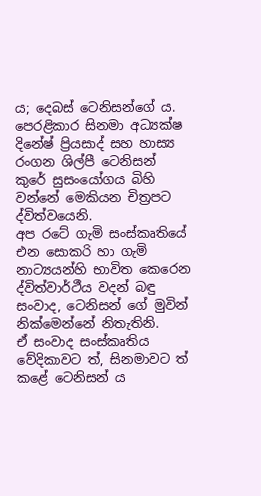ය; දෙබස් ටෙනිසන්ගේ ය.
පෙරළිකාර සිනමා අධ්‍යක්ෂ දිනේෂ් ප්‍රියසාද් සහ හාස්‍ය රංගන ශිල්පී ටෙනිසන් කුරේ සුසංයෝගය බිහි වන්නේ මෙකියන චිත්‍රපට ද්විත්වයෙනි.
අප රටේ ගැමි සංස්කෘතියේ එන සොකරි හා ගැමි නාට්‍යයන්හි භාවිත කෙරෙන ද්විත්වාර්ථීය වදන් බඳු සංවාද, ටෙනිසන් ගේ මුවින් නික්මෙන්නේ නිතැතිනි.
ඒ සංවාද සංස්කෘතිය වේදිකාවට ත්, සිනමාවට ත් කළේ ටෙනිසන් ය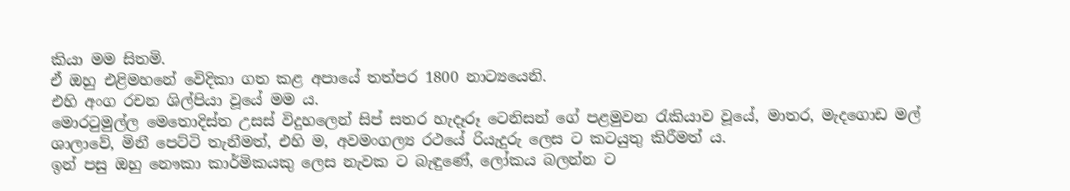කියා මම සිතමි.
ඒ ඔහු එළිමහනේ වෙිදිකා ගත කළ අපායේ තත්පර 1800 නාට්‍යයෙනි.
එහි අංග රචන ශිල්පියා වූයේ මම ය.
මොරටුමුල්ල මෙතොදිස්ත උසස් විදුහලෙන් සිප් සතර හැදෑරූ ටෙනිසන් ගේ පළමුවන රැකියාව වූයේ, මාතර, මැදගොඩ මල් ශාලාවේ, මිනී පෙට්ටි තැනීමත්, එහි ම, අවමංගල්‍ය රථයේ රියැදුරු ලෙස ට කටයුතු කිරීමත් ය.
ඉන් පසු ඔහු නෞකා කාර්මිකයකු ලෙස නැවක ට බැඳුණේ, ලෝකය බලන්න ට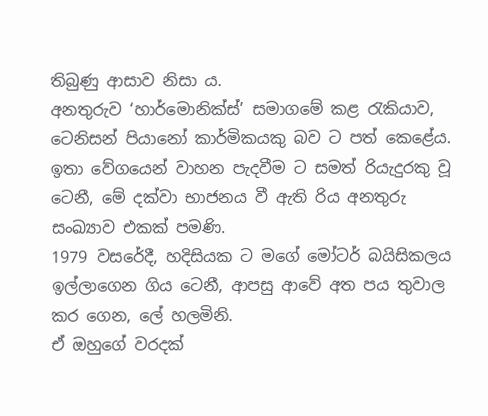තිබුණු ආසාව නිසා ය.
අනතුරුව ‘හාර්මොනික්ස්’ සමාගමේ කළ රැකියාව, ටෙනිසන් පියානෝ කාර්මිකයකු බව ට පත් කෙළේය.
ඉතා වේගයෙන් වාහන පැදවීම ට සමත් රියැදුරකු වූ ටෙනී, මේ දක්වා භාජනය වී ඇති රිය අනතුරු සංඛ්‍යාව එකක් පමණි.
1979 වසරේදී, හදිසියක ට මගේ මෝටර් බයිසිකලය ඉල්ලාගෙන ගිය ටෙනී, ආපසු ආවේ අත පය තුවාල කර ගෙන, ලේ හලමිනි.
ඒ ඔහුගේ වරදක්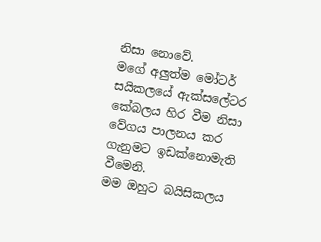නිසා නොවේ.
මගේ අලුත්ම මෝටර් සයිකලයේ ඇක්සලේටර කේබලය හිර වීම නිසා වේගය පාලනය කර ගැනුමට ඉඩක්නොමැති වීමෙනි.
මම ඔහුට බයිසිකලය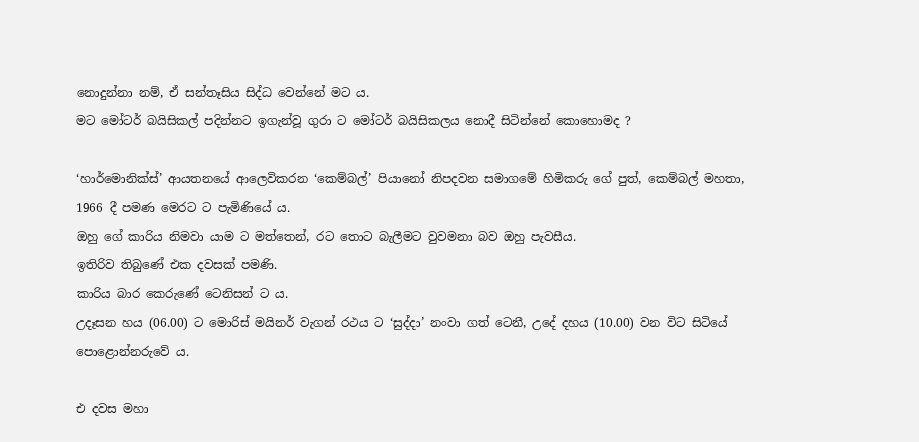නොදුන්නා නම්, ඒ සන්තෑසිය සිද්ධ වෙන්නේ මට ය.
මට මෝටර් බයිසිකල් පදින්නට ඉගැන්වූ ගුරා ට මෝටර් බයිසිකලය නොදී සිටින්නේ කොහොමද ?

‘හාර්මොනික්ස්’ ආයතනයේ ආලෙවිකරන ‘කෙම්බල්’ පියානෝ නිපදවන සමාගමේ හිමිකරු ගේ පුත්, කෙම්බල් මහතා, 1966 දී පමණ මෙරට ට පැමිණියේ ය.
ඔහු ගේ කාරිය නිමවා යාම ට මත්තෙන්, රට තොට බැලීමට වුවමනා බව ඔහු පැවසීය.
ඉතිරිව තිබුණේ එක දවසක් පමණි.
කාරිය බාර කෙරුණේ ටෙනිසන් ට ය.
උදෑසන හය (06.00) ට මොරිස් මයිනර් වැගන් රථය ට ‘සුද්දා’ නංවා ගත් ටෙනී, උදේ දහය (10.00) වන විට සිටියේ පොළොන්නරුවේ ය.

එ දවස මහා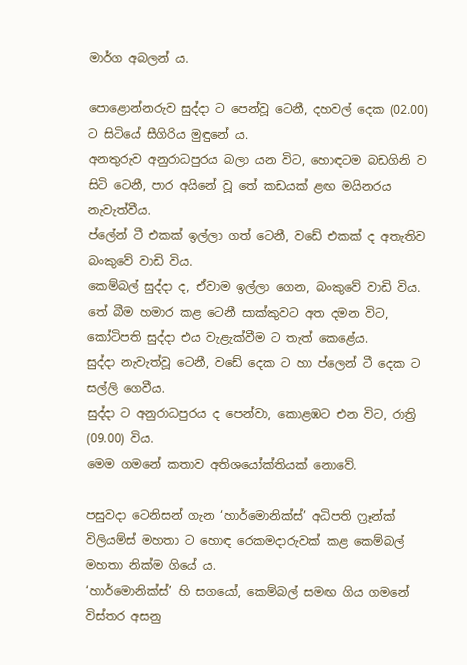මාර්ග අබලන් ය.

පොළොන්නරුව සුද්දා ට පෙන්වූ ටෙනී, දහවල් දෙක (02.00) ට සිටියේ සීගිරිය මුඳුනේ ය.
අනතුරුව අනුරාධපුරය බලා යන විට, හොඳටම බඩගිනි ව සිටි ටෙනී, පාර අයිනේ වූ තේ කඩයක් ළඟ මයිනරය නැවැත්වීය.
ප්ලේන් ටී එකක් ඉල්ලා ගත් ටෙනී, වඩේ එකක් ද අතැතිව බංකුවේ වාඩි විය.
කෙම්බල් සුද්දා ද, ඒවාම ඉල්ලා ගෙන, බංකුවේ වාඩි විය.
තේ බීම හමාර කළ ටෙනී සාක්කුවට අත දමන විට, කෝටිපති සුද්දා එය වැළැක්වීම ට තැත් කෙළේය.
සුද්දා නැවැත්වූ ටෙනී, වඩේ දෙක ට හා ප්ලෙන් ටී දෙක ට සල්ලි ගෙවීය.
සුද්දා ට අනුරාධපුරය ද පෙන්වා, කොළඹට එන විට, රාත්‍රි (09.00) විය.
මෙම ගමනේ කතාව අතිශයෝක්තියක් නොවේ.

පසුවදා ටෙනිසන් ගැන ‘හාර්මොනික්ස්’ අධිපති ෆ්‍රෑන්ක් විලියම්ස් මහතා ට හොඳ රෙකමදාරුවක් කළ කෙම්බල් මහතා නික්ම ගියේ ය.
‘හාර්මොනික්ස්’ හි සගයෝ, කෙම්බල් සමඟ ගිය ගමනේ විස්තර අසනු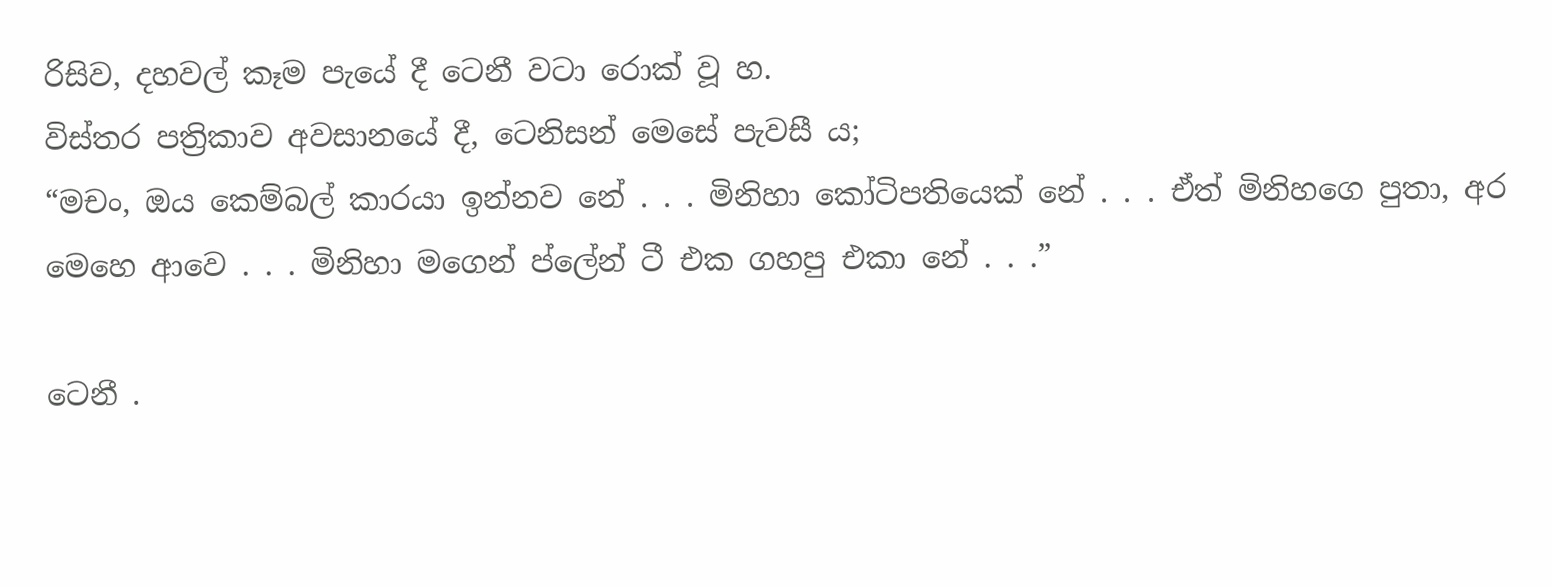රිසිව, දහවල් කෑම පැයේ දී ටෙනී වටා රොක් වූ හ.
විස්තර පත්‍රිකාව අවසානයේ දී, ටෙනිසන් මෙසේ පැවසී ය;
“මචං, ඔය කෙම්බල් කාරයා ඉන්නව නේ . . . මිනිහා කෝටිපතියෙක් නේ . . . ඒත් මිනිහගෙ පුතා, අර මෙහෙ ආවෙ . . . මිනිහා මගෙන් ප්ලේන් ටී එක ගහපු එකා නේ . . .”

ටෙනී .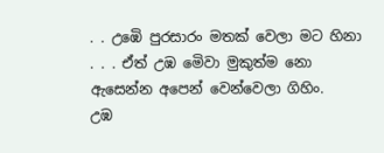. . උඹෙි පුරසාරං මතක් වෙලා මට හිනා . . . ඒත් උඹ මෙිවා මුකුත්ම නො ඇසෙන්න අපෙන් වෙන්වෙලා ගිහිං.
උඹ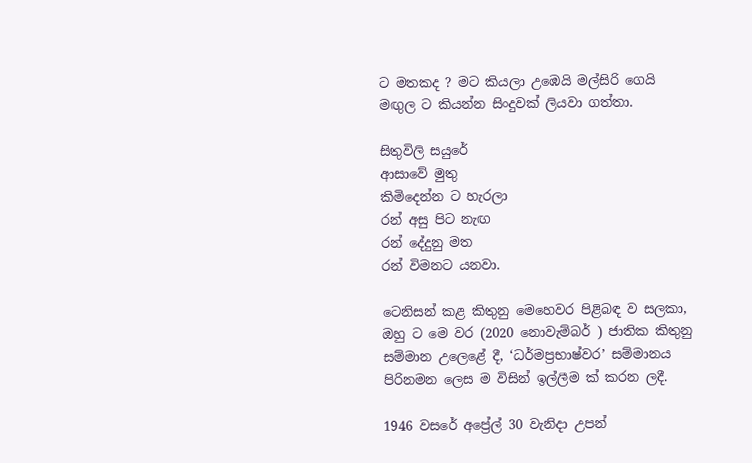ට මතකද ? මට කියලා උඹෙයි මල්සිරි ගෙයි මඟුල ට කියන්න සිංදුවක් ලියවා ගත්තා.

සිතුවිලි සයුරේ
ආසාවේ මුතු
කිමිදෙන්න ට හැරලා
රන් අසු පිට නැඟ
රන් දේදුනු මත
රන් විමනට යනවා.

ටෙනිසන් කළ කිතුනු මෙහෙවර පිළිබඳ ව සලකා, ඔහු ට මෙ වර (2020 නොවැම්බර් ) ජාතික කිතුනු සම්මාන උලෙළේ දී, ‘ධර්මප්‍රභාෂ්වර’ සම්මානය පිරිනමන ලෙස ම විසින් ඉල්ලීම ක් කරන ලදී.

1946 වසරේ අප්‍රේල් 30 වැනිදා උපන්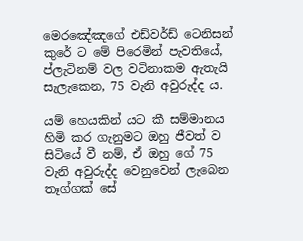මෙරඤේඤගේ එඩ්වර්ඩ් ටෙනිසන් කුරේ ට මේ පිරෙමින් පැවතියේ, ප්ලැටිනම් වල වටිනාකම ඇතැයි සැලැකෙන, 75 වැනි අවුරුද්ද ය.

යම් හෙයකින් යට කී සම්මානය හිමි කර ගැනුමට ඔහු ජීවත් ව සිටියේ වී නම්, ඒ ඔහු ගේ 75 වැනි අවුරුද්ද වෙනුවෙන් ලැබෙන තෑග්ගක් සේ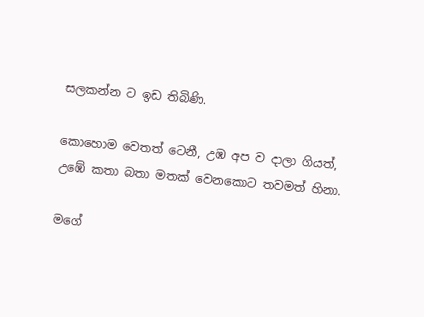සලකන්න ට ඉඩ තිබිණි.

කොහොම වෙතත් ටෙනී, උඹ අප ව දාලා ගියත්,
උඹේ කතා බතා මතක් වෙනකොට තවමත් හිනා.

මගේ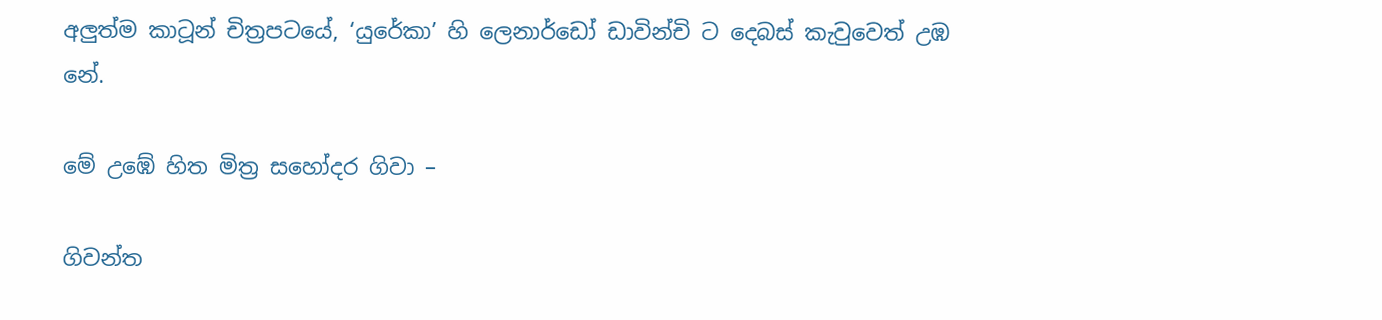අලුත්ම කාටූන් චිත්‍රපටයේ, ‘යුරේකා’ හි ලෙනාර්ඩෝ ඩාවින්චි ට දෙබස් කැවුවෙත් උඹ නේ.

මේ උඹේ හිත මිත්‍ර සහෝදර ගිවා –

ගිවන්ත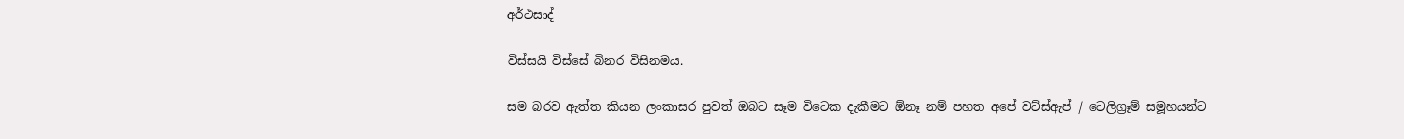අර්ථසාද්

විස්සයි විස්සේ බිනර විසිනමය.

සම බරව ඇත්ත කියන ලංකාසර පුවත් ඔබට සෑම විටෙක දැකීමට ඕනෑ නම් පහත අපේ වට්ස්ඇප් / ටෙලිග්‍රෑම් සමූහයන්ට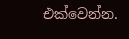එක්වෙන්න.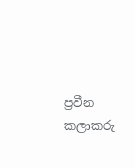ප්‍රවීන කලාකරු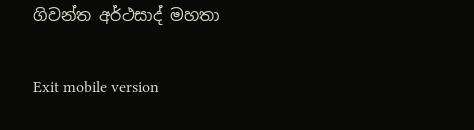ගිවන්ත අර්ථසාද් මහතා

Exit mobile version